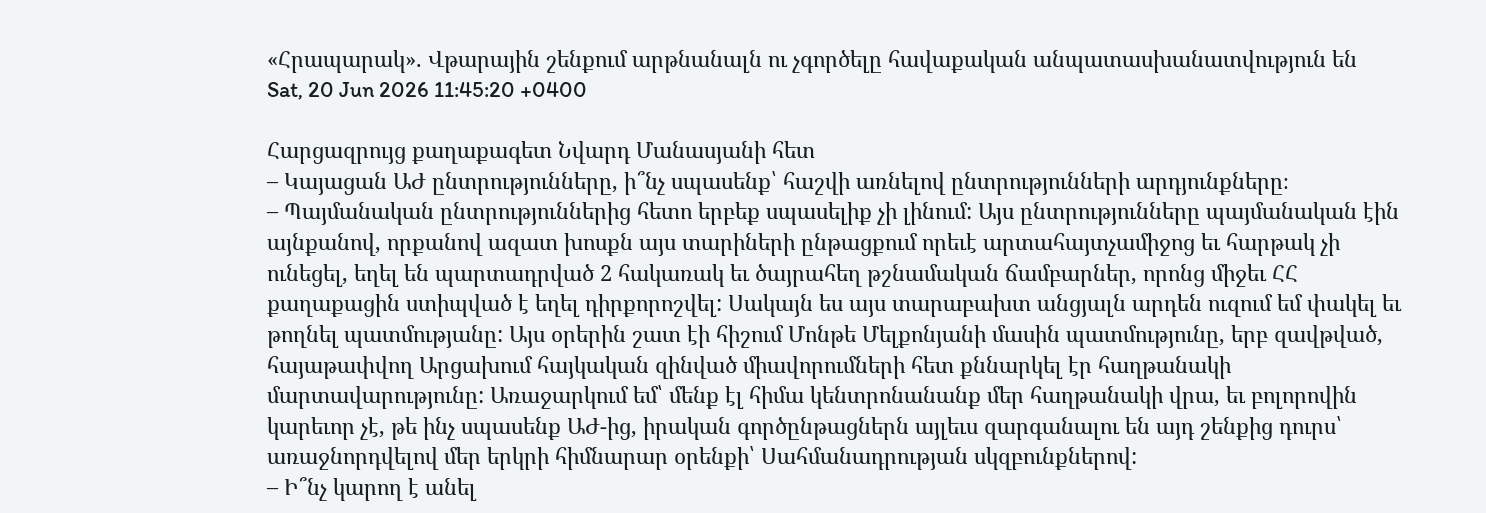«Հրապարակ». Վթարային շենքում արթնանալն ու չգործելը հավաքական անպատասխանատվություն են
Sat, 20 Jun 2026 11:45:20 +0400

Հարցազրույց քաղաքագետ Նվարդ Մանասյանի հետ
– Կայացան ԱԺ ընտրությունները, ի՞նչ սպասենք՝ հաշվի առնելով ընտրությունների արդյունքները։
– Պայմանական ընտրություններից հետո երբեք սպասելիք չի լինում: Այս ընտրությունները պայմանական էին այնքանով, որքանով ազատ խոսքն այս տարիների ընթացքում որեւէ արտահայտչամիջոց եւ հարթակ չի ունեցել, եղել են պարտադրված 2 հակառակ եւ ծայրահեղ թշնամական ճամբարներ, որոնց միջեւ ՀՀ քաղաքացին ստիպված է եղել դիրքորոշվել: Սակայն ես այս տարաբախտ անցյալն արդեն ուզում եմ փակել եւ թողնել պատմությանը: Այս օրերին շատ էի հիշում Մոնթե Մելքոնյանի մասին պատմությունը, երբ զավթված, հայաթափվող Արցախում հայկական զինված միավորումների հետ քննարկել էր հաղթանակի մարտավարությունը: Առաջարկում եմ՝ մենք էլ հիմա կենտրոնանանք մեր հաղթանակի վրա, եւ բոլորովին կարեւոր չէ, թե ինչ սպասենք ԱԺ-ից, իրական գործընթացներն այլեւս զարգանալու են այդ շենքից դուրս՝ առաջնորդվելով մեր երկրի հիմնարար օրենքի՝ Սահմանադրության սկզբունքներով:
– Ի՞նչ կարող է անել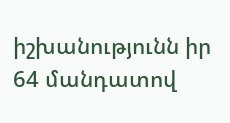իշխանությունն իր 64 մանդատով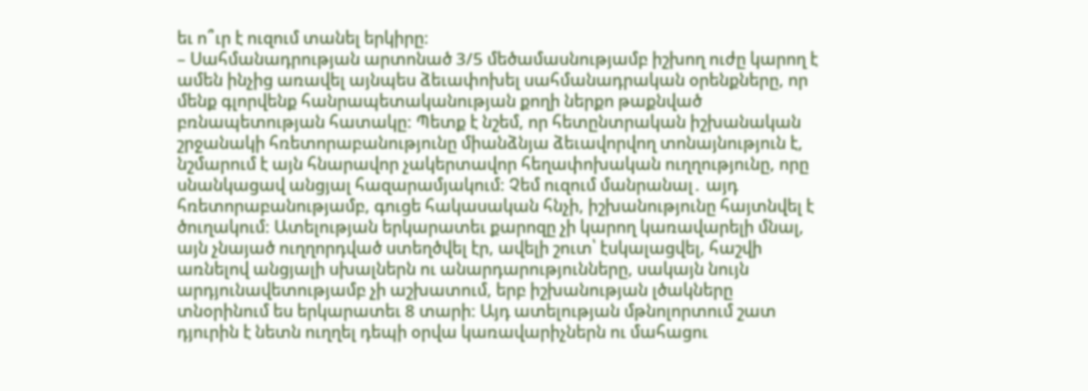եւ ո՞ւր է ուզում տանել երկիրը։
– Սահմանադրության արտոնած 3/5 մեծամասնությամբ իշխող ուժը կարող է ամեն ինչից առավել այնպես ձեւափոխել սահմանադրական օրենքները, որ մենք գլորվենք հանրապետականության քողի ներքո թաքնված բռնապետության հատակը: Պետք է նշեմ, որ հետընտրական իշխանական շրջանակի հռետորաբանությունը միանձնյա ձեւավորվող տոնայնություն է, նշմարում է այն հնարավոր չակերտավոր հեղափոխական ուղղությունը, որը սնանկացավ անցյալ հազարամյակում: Չեմ ուզում մանրանալ․ այդ հռետորաբանությամբ, գուցե հակասական հնչի, իշխանությունը հայտնվել է ծուղակում: Ատելության երկարատեւ քարոզը չի կարող կառավարելի մնալ, այն չնայած ուղղորդված ստեղծվել էր, ավելի շուտ՝ էսկալացվել, հաշվի առնելով անցյալի սխալներն ու անարդարությունները, սակայն նույն արդյունավետությամբ չի աշխատում, երբ իշխանության լծակները տնօրինում ես երկարատեւ 8 տարի: Այդ ատելության մթնոլորտում շատ դյուրին է նետն ուղղել դեպի օրվա կառավարիչներն ու մահացու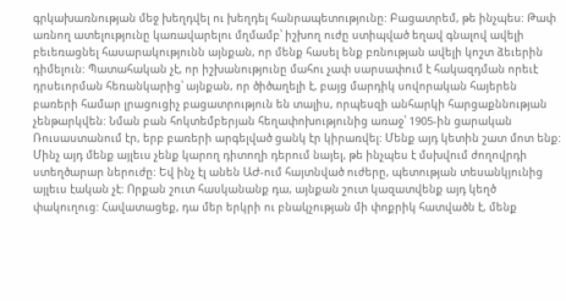գրկախառնության մեջ խեղդվել ու խեղդել հանրապետությունը: Բացատրեմ, թե ինչպես: Թափ առնող ատելությունը կառավարելու մղմամբ՝ իշխող ուժը ստիպված եղավ գնալով ավելի բեւեռացնել հասարակությունն այնքան, որ մենք հասել ենք բռնության ավելի կոշտ ձեւերին դիմելուն: Պատահական չէ, որ իշխանությունը մահու չափ սարսափում է հակազդման որեւէ դրսեւորման հեռանկարից՝ այնքան, որ ծիծաղելի է, բայց մարդիկ սովորական հայերեն բառերի համար լրացուցիչ բացատրություն են տալիս, որպեսզի անհարկի հարցաքննության չենթարկվեն: Նման բան հոկտեմբերյան հեղափոխությունից առաջ՝ 1905-ին ցարական Ռուսաստանում էր, երբ բառերի արգելված ցանկ էր կիրառվել: Մենք այդ կետին շատ մոտ ենք: Մինչ այդ մենք այլեւս չենք կարող դիտողի դերում նայել, թե ինչպես է մսխվում ժողովրդի ստեղծարար ներուժը: Եվ ինչ էլ անեն ԱԺ-ում հայտնված ուժերը, պետության տեսանկյունից այլեւս էական չէ: Որքան շուտ հասկանանք դա, այնքան շուտ կազատվենք այդ կեղծ փակուղուց: Հավատացեք, դա մեր երկրի ու բնակչության մի փոքրիկ հատվածն է, մենք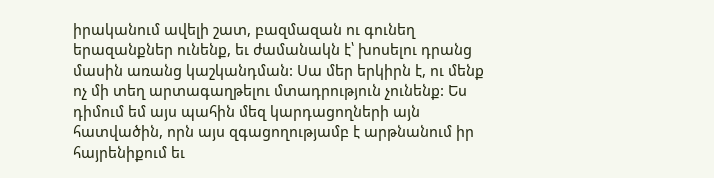իրականում ավելի շատ, բազմազան ու գունեղ երազանքներ ունենք, եւ ժամանակն է՝ խոսելու դրանց մասին առանց կաշկանդման: Սա մեր երկիրն է, ու մենք ոչ մի տեղ արտագաղթելու մտադրություն չունենք: Ես դիմում եմ այս պահին մեզ կարդացողների այն հատվածին, որն այս զգացողությամբ է արթնանում իր հայրենիքում եւ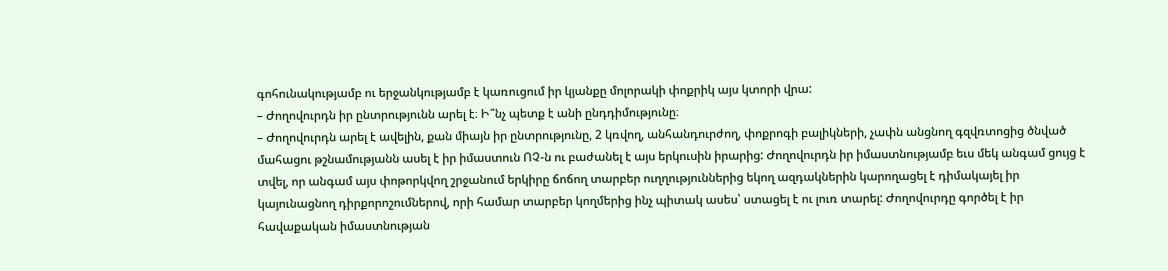գոհունակությամբ ու երջանկությամբ է կառուցում իր կյանքը մոլորակի փոքրիկ այս կտորի վրա:
– Ժողովուրդն իր ընտրությունն արել է։ Ի՞նչ պետք է անի ընդդիմությունը։
– Ժողովուրդն արել է ավելին, քան միայն իր ընտրությունը, 2 կռվող, անհանդուրժող, փոքրոգի բալիկների, չափն անցնող գզվռտոցից ծնված մահացու թշնամությանն ասել է իր իմաստուն ՈՉ-ն ու բաժանել է այս երկուսին իրարից: Ժողովուրդն իր իմաստնությամբ եւս մեկ անգամ ցույց է տվել, որ անգամ այս փոթորկվող շրջանում երկիրը ճոճող տարբեր ուղղություններից եկող ազդակներին կարողացել է դիմակայել իր կայունացնող դիրքորոշումներով, որի համար տարբեր կողմերից ինչ պիտակ ասես՝ ստացել է ու լուռ տարել: Ժողովուրդը գործել է իր հավաքական իմաստնության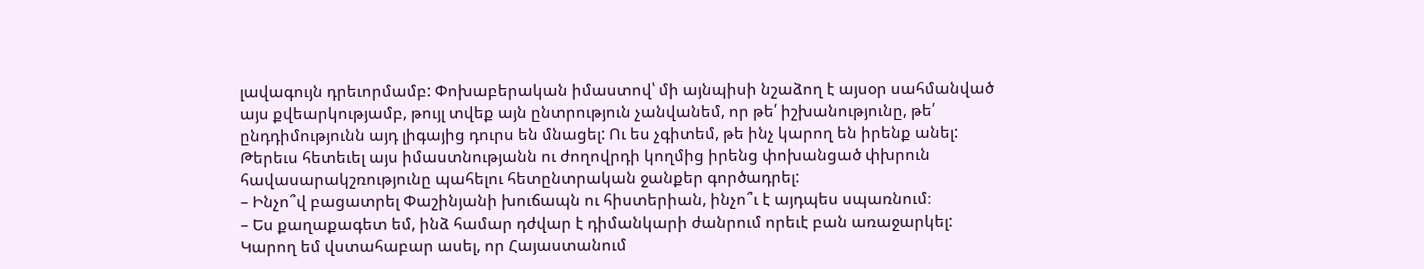լավագույն դրեւորմամբ: Փոխաբերական իմաստով՝ մի այնպիսի նշաձող է այսօր սահմանված այս քվեարկությամբ, թույլ տվեք այն ընտրություն չանվանեմ, որ թե՛ իշխանությունը, թե՛ ընդդիմությունն այդ լիգայից դուրս են մնացել: Ու ես չգիտեմ, թե ինչ կարող են իրենք անել: Թերեւս հետեւել այս իմաստնությանն ու ժողովրդի կողմից իրենց փոխանցած փխրուն հավասարակշռությունը պահելու հետընտրական ջանքեր գործադրել:
– Ինչո՞վ բացատրել Փաշինյանի խուճապն ու հիստերիան, ինչո՞ւ է այդպես սպառնում։
– Ես քաղաքագետ եմ, ինձ համար դժվար է դիմանկարի ժանրում որեւէ բան առաջարկել: Կարող եմ վստահաբար ասել, որ Հայաստանում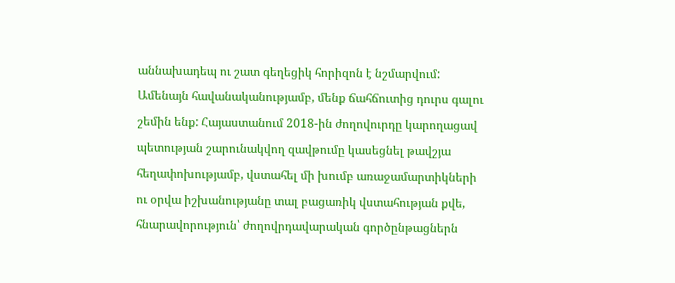աննախադեպ ու շատ գեղեցիկ հորիզոն է նշմարվում: Ամենայն հավանականությամբ, մենք ճահճուտից դուրս գալու շեմին ենք: Հայաստանում 2018-ին ժողովուրդը կարողացավ պետության շարունակվող զավթումը կասեցնել թավշյա հեղափոխությամբ, վստահել մի խումբ առաջամարտիկների ու օրվա իշխանությանը տալ բացառիկ վստահության քվե, հնարավորություն՝ ժողովրդավարական գործընթացներն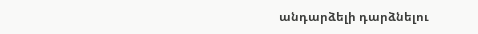անդարձելի դարձնելու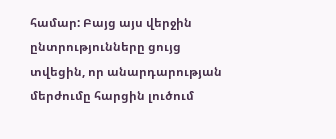համար: Բայց այս վերջին ընտրությունները ցույց տվեցին, որ անարդարության մերժումը հարցին լուծում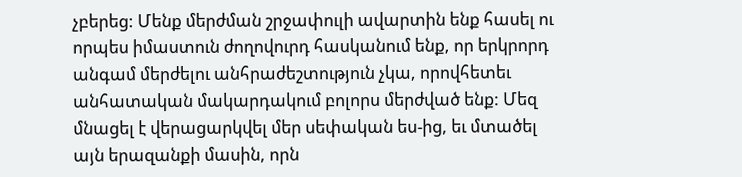չբերեց: Մենք մերժման շրջափուլի ավարտին ենք հասել ու որպես իմաստուն ժողովուրդ հասկանում ենք, որ երկրորդ անգամ մերժելու անհրաժեշտություն չկա, որովհետեւ անհատական մակարդակում բոլորս մերժված ենք: Մեզ մնացել է վերացարկվել մեր սեփական ես-ից, եւ մտածել այն երազանքի մասին, որն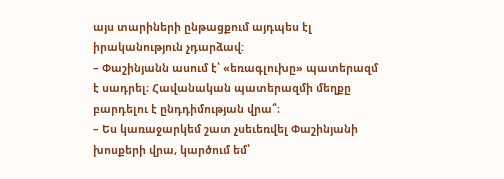այս տարիների ընթացքում այդպես էլ իրականություն չդարձավ:
– Փաշինյանն ասում է՝ «եռագլուխը» պատերազմ է սադրել։ Հավանական պատերազմի մեղքը բարդելու է ընդդիմության վրա՞։
– Ես կառաջարկեմ շատ չսեւեռվել Փաշինյանի խոսքերի վրա, կարծում եմ՝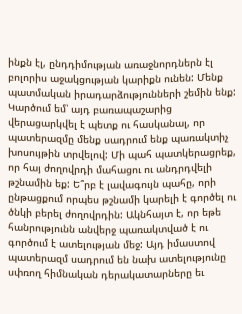ինքն էլ, ընդդիմության առաջնորդներն էլ բոլորիս աջակցության կարիքն ունեն: Մենք պատմական իրադարձությունների շեմին ենք: Կարծում եմ՝ այդ բառապաշարից վերացարկվել է պետք ու հասկանալ, որ պատերազմը մենք սադրում ենք պառակտիչ խոսույթին տրվելով: Մի պահ պատկերացրեք, որ հայ ժողովրդի մահացու ու անդրդվելի թշնամին եք: Ե՞րբ է լավագույն պահը, որի ընթացքում որպես թշնամի կարելի է գործել ու ծնկի բերել ժողովրդին: Ակնհայտ է, որ եթե հանրությունն անվերջ պառակտված է ու գործում է ատելության մեջ: Այդ իմաստով պատերազմ սադրում են նախ ատելությունը սփռող հիմնական դերակատարները եւ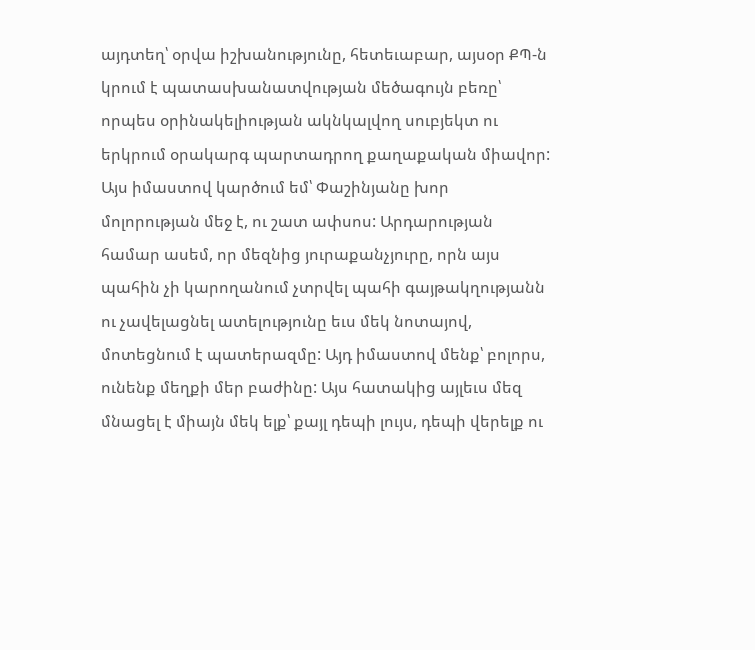այդտեղ՝ օրվա իշխանությունը, հետեւաբար, այսօր ՔՊ-ն կրում է պատասխանատվության մեծագույն բեռը՝ որպես օրինակելիության ակնկալվող սուբյեկտ ու երկրում օրակարգ պարտադրող քաղաքական միավոր: Այս իմաստով կարծում եմ՝ Փաշինյանը խոր մոլորության մեջ է, ու շատ ափսոս: Արդարության համար ասեմ, որ մեզնից յուրաքանչյուրը, որն այս պահին չի կարողանում չտրվել պահի գայթակղությանն ու չավելացնել ատելությունը եւս մեկ նոտայով, մոտեցնում է պատերազմը: Այդ իմաստով մենք՝ բոլորս, ունենք մեղքի մեր բաժինը: Այս հատակից այլեւս մեզ մնացել է միայն մեկ ելք՝ քայլ դեպի լույս, դեպի վերելք ու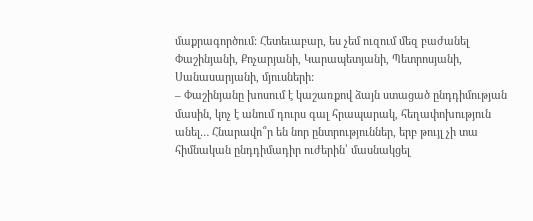մաքրագործում: Հետեւաբար, ես չեմ ուզում մեզ բաժանել Փաշինյանի, Քոչարյանի, Կարապետյանի, Պետրոսյանի, Սանասարյանի, մյուսների:
– Փաշինյանը խոսում է կաշառքով ձայն ստացած ընդդիմության մասին, կոչ է անում դուրս գալ հրապարակ, հեղափոխություն անել… Հնարավո՞ր են նոր ընտրություններ, երբ թույլ չի տա հիմնական ընդդիմադիր ուժերին՝ մասնակցել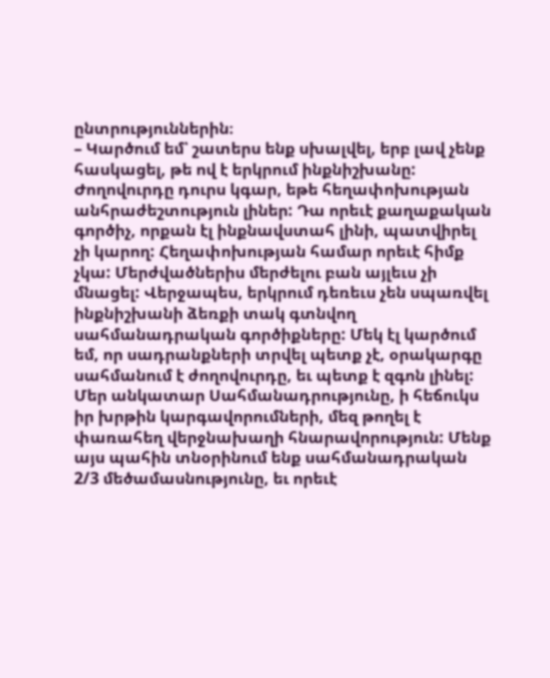ընտրություններին։
– Կարծում եմ՝ շատերս ենք սխալվել, երբ լավ չենք հասկացել, թե ով է երկրում ինքնիշխանը: Ժողովուրդը դուրս կգար, եթե հեղափոխության անհրաժեշտություն լիներ: Դա որեւէ քաղաքական գործիչ, որքան էլ ինքնավստահ լինի, պատվիրել չի կարող: Հեղափոխության համար որեւէ հիմք չկա: Մերժվածներիս մերժելու բան այլեւս չի մնացել: Վերջապես, երկրում դեռեւս չեն սպառվել ինքնիշխանի ձեռքի տակ գտնվող սահմանադրական գործիքները: Մեկ էլ կարծում եմ, որ սադրանքների տրվել պետք չէ, օրակարգը սահմանում է ժողովուրդը, եւ պետք է զգոն լինել: Մեր անկատար Սահմանադրությունը, ի հեճուկս իր խրթին կարգավորումների, մեզ թողել է փառահեղ վերջնախաղի հնարավորություն: Մենք այս պահին տնօրինում ենք սահմանադրական 2/3 մեծամասնությունը, եւ որեւէ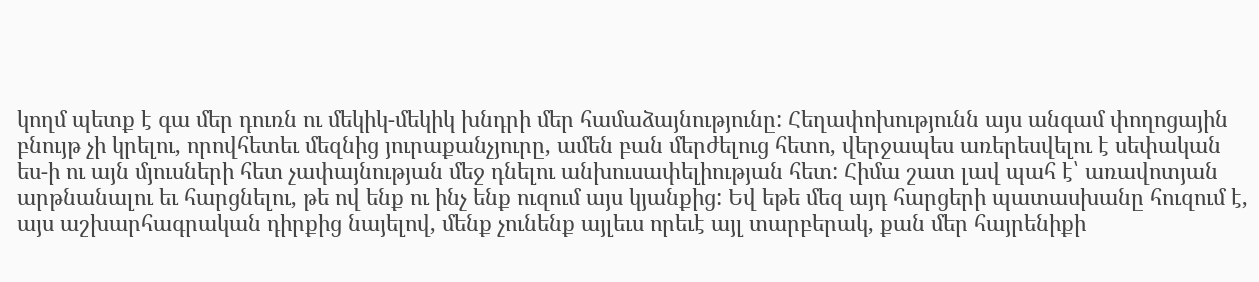կողմ պետք է գա մեր դուռն ու մեկիկ-մեկիկ խնդրի մեր համաձայնությունը: Հեղափոխությունն այս անգամ փողոցային բնույթ չի կրելու, որովհետեւ մեզնից յուրաքանչյուրը, ամեն բան մերժելուց հետո, վերջապես առերեսվելու է սեփական ես-ի ու այն մյուսների հետ չափայնության մեջ դնելու անխուսափելիության հետ: Հիմա շատ լավ պահ է՝ առավոտյան արթնանալու եւ հարցնելու, թե ով ենք ու ինչ ենք ուզում այս կյանքից: Եվ եթե մեզ այդ հարցերի պատասխանը հուզում է, այս աշխարհագրական դիրքից նայելով, մենք չունենք այլեւս որեւէ այլ տարբերակ, քան մեր հայրենիքի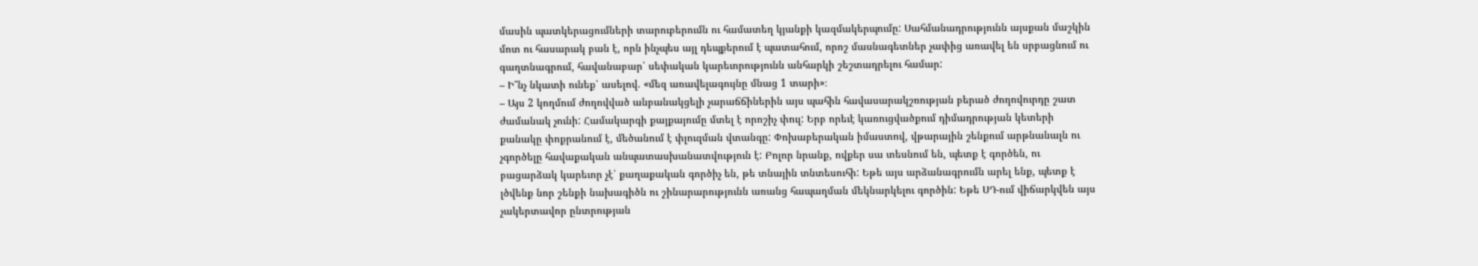մասին պատկերացումների տարուբերումն ու համատեղ կյանքի կազմակերպումը: Սահմանադրությունն այսքան մաշկին մոտ ու հասարակ բան է, որն ինչպես այլ դեպքերում է պատահում, որոշ մասնագետներ չափից առավել են սրբացնում ու գաղտնագրում, հավանաբար՝ սեփական կարեւորությունն անհարկի շեշտադրելու համար:
– Ի՞նչ նկատի ունեք՝ ասելով. «մեզ առավելագույնը մնաց 1 տարի»։
– Այս 2 կողմում ժողովված անբանակցելի չարաճճիներին այս պահին հավասարակշռության բերած ժողովուրդը շատ ժամանակ չունի: Համակարգի քայքայումը մտել է որոշիչ փուլ: Երբ որեւէ կառուցվածքում դիմադրության կետերի քանակը փոքրանում է, մեծանում է փլուզման վտանգը: Փոխաբերական իմաստով, վթարային շենքում արթնանալն ու չգործելը հավաքական անպատասխանատվություն է: Բոլոր նրանք, ովքեր սա տեսնում են, պետք է գործեն, ու բացարձակ կարեւոր չէ՝ քաղաքական գործիչ են, թե տնային տնտեսուհի: Եթե այս արձանագրումն արել ենք, պետք է լծվենք նոր շենքի նախագիծն ու շինարարությունն առանց հապաղման մեկնարկելու գործին: Եթե ՍԴ-ում վիճարկվեն այս չակերտավոր ընտրության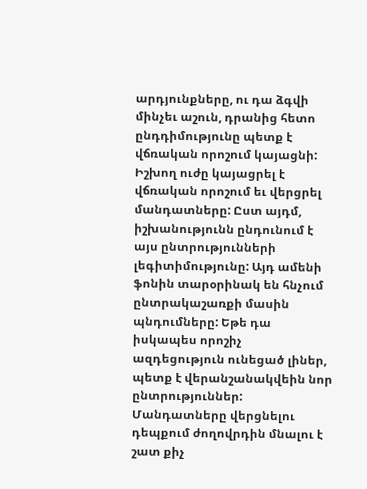արդյունքները, ու դա ձգվի մինչեւ աշուն, դրանից հետո ընդդիմությունը պետք է վճռական որոշում կայացնի: Իշխող ուժը կայացրել է վճռական որոշում եւ վերցրել մանդատները: Ըստ այդմ, իշխանությունն ընդունում է այս ընտրությունների լեգիտիմությունը: Այդ ամենի ֆոնին տարօրինակ են հնչում ընտրակաշառքի մասին պնդումները: Եթե դա իսկապես որոշիչ ազդեցություն ունեցած լիներ, պետք է վերանշանակվեին նոր ընտրություններ: Մանդատները վերցնելու դեպքում ժողովրդին մնալու է շատ քիչ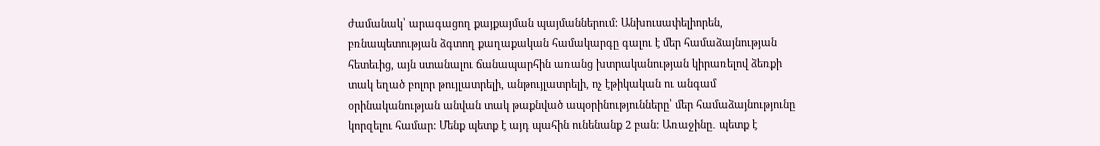ժամանակ՝ արագացող քայքայման պայմաններում: Անխուսափելիորեն, բռնապետության ձգտող քաղաքական համակարգը գալու է մեր համաձայնության հետեւից, այն ստանալու ճանապարհին առանց խտրականության կիրառելով ձեռքի տակ եղած բոլոր թույլատրելի, անթույլատրելի, ոչ էթիկական ու անգամ օրինականության անվան տակ թաքնված ապօրինությունները՝ մեր համաձայնությունը կորզելու համար: Մենք պետք է այդ պահին ունենանք 2 բան: Առաջինը․ պետք է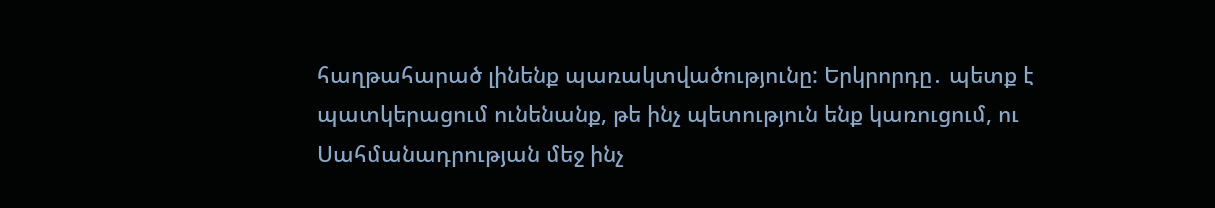հաղթահարած լինենք պառակտվածությունը: Երկրորդը․ պետք է պատկերացում ունենանք, թե ինչ պետություն ենք կառուցում, ու Սահմանադրության մեջ ինչ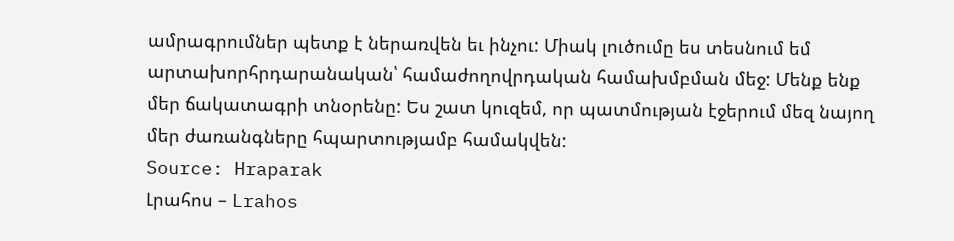ամրագրումներ պետք է ներառվեն եւ ինչու: Միակ լուծումը ես տեսնում եմ արտախորհրդարանական՝ համաժողովրդական համախմբման մեջ: Մենք ենք մեր ճակատագրի տնօրենը: Ես շատ կուզեմ, որ պատմության էջերում մեզ նայող մեր ժառանգները հպարտությամբ համակվեն:
Source: Hraparak
Լրահոս – Lrahos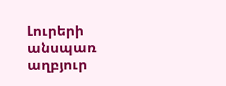Լուրերի անսպառ աղբյուր